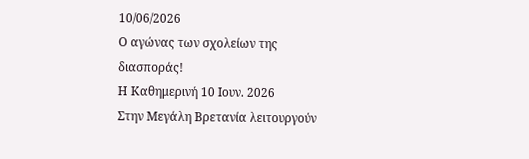10/06/2026
Ο αγώνας των σχολείων της διασποράς!
Η Καθημερινή 10 Ιουν. 2026
Στην Μεγάλη Βρετανία λειτουργούν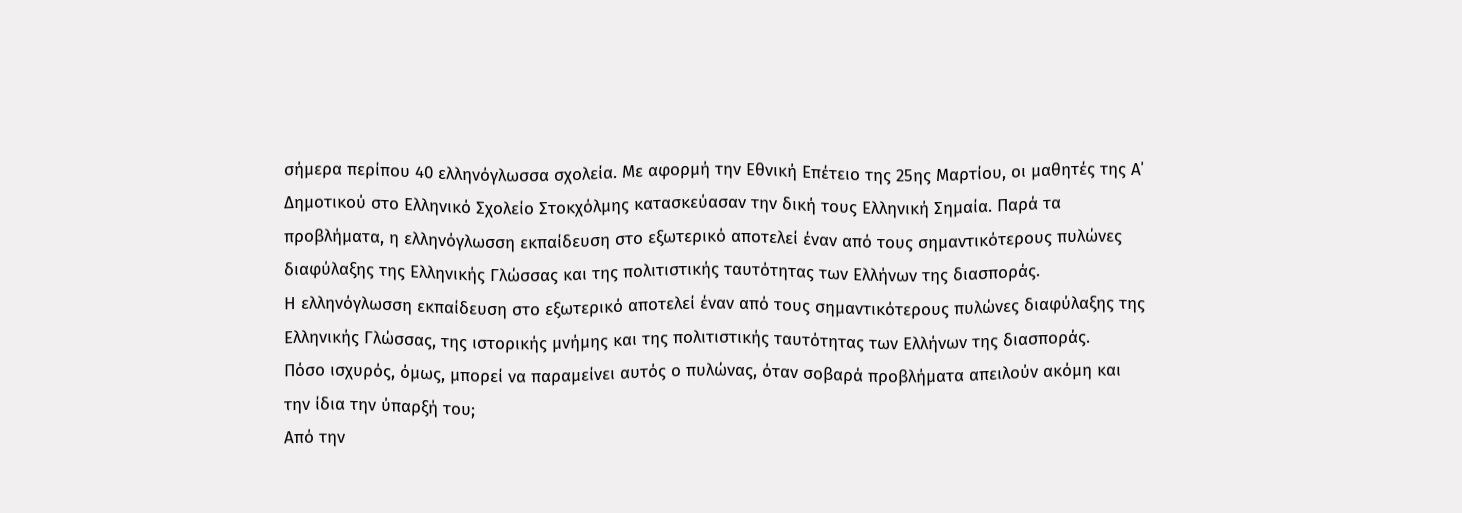σήμερα περίπου 40 ελληνόγλωσσα σχολεία. Με αφορμή την Εθνική Επέτειο της 25ης Μαρτίου, οι μαθητές της Α΄ Δημοτικού στο Ελληνικό Σχολείο Στοκχόλμης κατασκεύασαν την δική τους Ελληνική Σημαία. Παρά τα προβλήματα, η ελληνόγλωσση εκπαίδευση στο εξωτερικό αποτελεί έναν από τους σημαντικότερους πυλώνες διαφύλαξης της Ελληνικής Γλώσσας και της πολιτιστικής ταυτότητας των Ελλήνων της διασποράς.
Η ελληνόγλωσση εκπαίδευση στο εξωτερικό αποτελεί έναν από τους σημαντικότερους πυλώνες διαφύλαξης της Ελληνικής Γλώσσας, της ιστορικής μνήμης και της πολιτιστικής ταυτότητας των Ελλήνων της διασποράς.
Πόσο ισχυρός, όμως, μπορεί να παραμείνει αυτός ο πυλώνας, όταν σοβαρά προβλήματα απειλούν ακόμη και την ίδια την ύπαρξή του;
Από την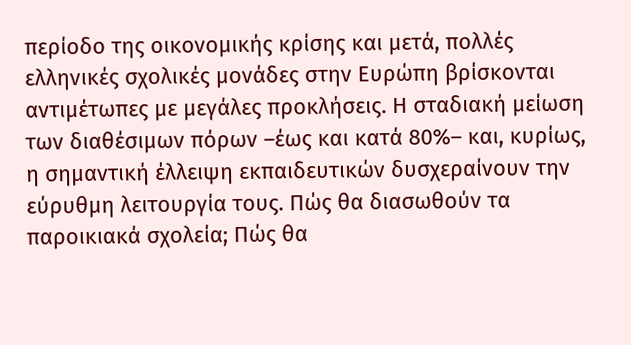περίοδο της οικονομικής κρίσης και μετά, πολλές ελληνικές σχολικές μονάδες στην Ευρώπη βρίσκονται αντιμέτωπες με μεγάλες προκλήσεις. Η σταδιακή μείωση των διαθέσιμων πόρων –έως και κατά 80%– και, κυρίως, η σημαντική έλλειψη εκπαιδευτικών δυσχεραίνουν την εύρυθμη λειτουργία τους. Πώς θα διασωθούν τα παροικιακά σχολεία; Πώς θα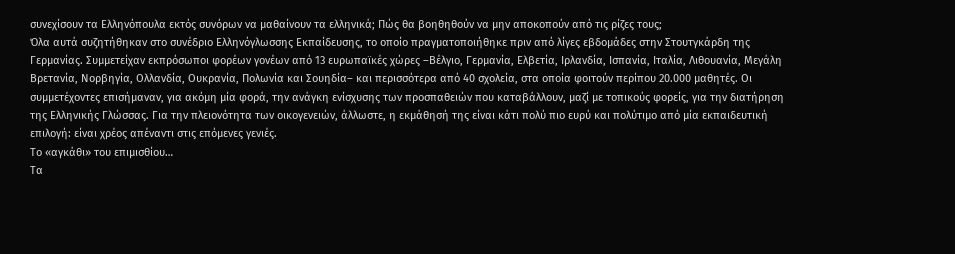συνεχίσουν τα Ελληνόπουλα εκτός συνόρων να μαθαίνουν τα ελληνικά; Πώς θα βοηθηθούν να μην αποκοπούν από τις ρίζες τους;
Όλα αυτά συζητήθηκαν στο συνέδριο Ελληνόγλωσσης Εκπαίδευσης, το οποίο πραγματοποιήθηκε πριν από λίγες εβδομάδες στην Στουτγκάρδη της Γερμανίας. Συμμετείχαν εκπρόσωποι φορέων γονέων από 13 ευρωπαϊκές χώρες –Βέλγιο, Γερμανία, Ελβετία, Ιρλανδία, Ισπανία, Ιταλία, Λιθουανία, Μεγάλη Βρετανία, Νορβηγία, Ολλανδία, Ουκρανία, Πολωνία και Σουηδία– και περισσότερα από 40 σχολεία, στα οποία φοιτούν περίπου 20.000 μαθητές. Οι συμμετέχοντες επισήμαναν, για ακόμη μία φορά, την ανάγκη ενίσχυσης των προσπαθειών που καταβάλλουν, μαζί με τοπικούς φορείς, για την διατήρηση της Ελληνικής Γλώσσας. Για την πλειονότητα των οικογενειών, άλλωστε, η εκμάθησή της είναι κάτι πολύ πιο ευρύ και πολύτιμο από μία εκπαιδευτική επιλογή: είναι χρέος απέναντι στις επόμενες γενιές.
Το «αγκάθι» του επιμισθίου…
Τα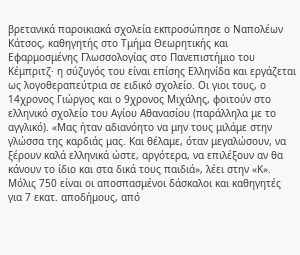βρετανικά παροικιακά σχολεία εκπροσώπησε ο Ναπολέων Κάτσος, καθηγητής στο Τμήμα Θεωρητικής και Εφαρμοσμένης Γλωσσολογίας στο Πανεπιστήμιο του Κέμπριτζ· η σύζυγός του είναι επίσης Ελληνίδα και εργάζεται ως λογοθεραπεύτρια σε ειδικό σχολείο. Οι γιοι τους, ο 14χρονος Γιώργος και ο 9χρονος Μιχάλης, φοιτούν στο ελληνικό σχολείο του Αγίου Αθανασίου (παράλληλα με το αγγλικό). «Μας ήταν αδιανόητο να μην τους μιλάμε στην γλώσσα της καρδιάς μας. Και θέλαμε, όταν μεγαλώσουν, να ξέρουν καλά ελληνικά ώστε, αργότερα, να επιλέξουν αν θα κάνουν το ίδιο και στα δικά τους παιδιά», λέει στην «Κ».
Μόλις 750 είναι οι αποσπασμένοι δάσκαλοι και καθηγητές για 7 εκατ. αποδήμους, από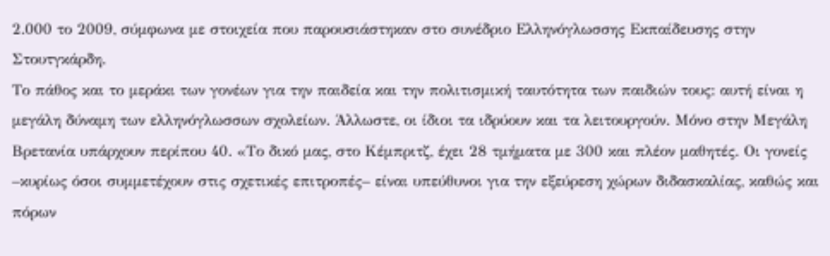2.000 το 2009, σύμφωνα με στοιχεία που παρουσιάστηκαν στο συνέδριο Ελληνόγλωσσης Εκπαίδευσης στην Στουτγκάρδη.
Το πάθος και το μεράκι των γονέων για την παιδεία και την πολιτισμική ταυτότητα των παιδιών τους: αυτή είναι η μεγάλη δύναμη των ελληνόγλωσσων σχολείων. Άλλωστε, οι ίδιοι τα ιδρύουν και τα λειτουργούν. Μόνο στην Μεγάλη Βρετανία υπάρχουν περίπου 40. «Το δικό μας, στο Κέμπριτζ, έχει 28 τμήματα με 300 και πλέον μαθητές. Οι γονείς –κυρίως όσοι συμμετέχουν στις σχετικές επιτροπές– είναι υπεύθυνοι για την εξεύρεση χώρων διδασκαλίας, καθώς και πόρων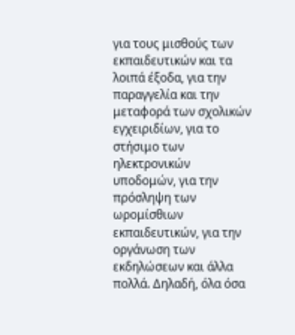για τους μισθούς των εκπαιδευτικών και τα λοιπά έξοδα, για την παραγγελία και την μεταφορά των σχολικών εγχειριδίων, για το στήσιμο των ηλεκτρονικών υποδομών, για την πρόσληψη των ωρομίσθιων εκπαιδευτικών, για την οργάνωση των εκδηλώσεων και άλλα πολλά. Δηλαδή, όλα όσα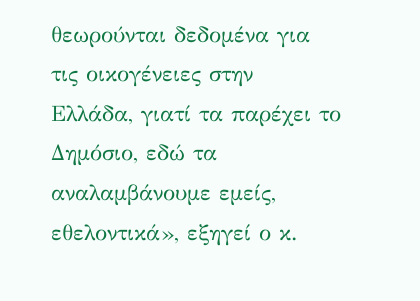θεωρούνται δεδομένα για τις οικογένειες στην Ελλάδα, γιατί τα παρέχει το Δημόσιο, εδώ τα αναλαμβάνουμε εμείς, εθελοντικά», εξηγεί ο κ.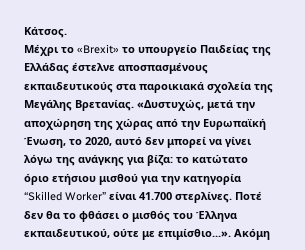Κάτσος.
Μέχρι το «Brexit» το υπουργείο Παιδείας της Ελλάδας έστελνε αποσπασμένους εκπαιδευτικούς στα παροικιακά σχολεία της Μεγάλης Βρετανίας. «Δυστυχώς, μετά την αποχώρηση της χώρας από την Ευρωπαϊκή Ένωση, το 2020, αυτό δεν μπορεί να γίνει λόγω της ανάγκης για βίζα: το κατώτατο όριο ετήσιου μισθού για την κατηγορία “Skilled Worker” είναι 41.700 στερλίνες. Ποτέ δεν θα το φθάσει ο μισθός του Έλληνα εκπαιδευτικού, ούτε με επιμίσθιο...». Ακόμη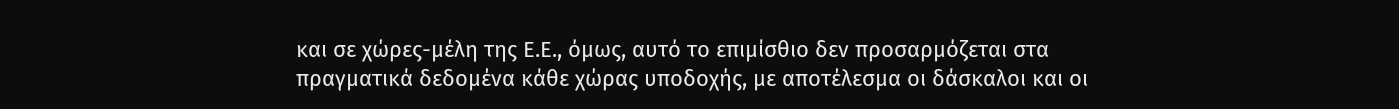και σε χώρες-μέλη της Ε.Ε., όμως, αυτό το επιμίσθιο δεν προσαρμόζεται στα πραγματικά δεδομένα κάθε χώρας υποδοχής, με αποτέλεσμα οι δάσκαλοι και οι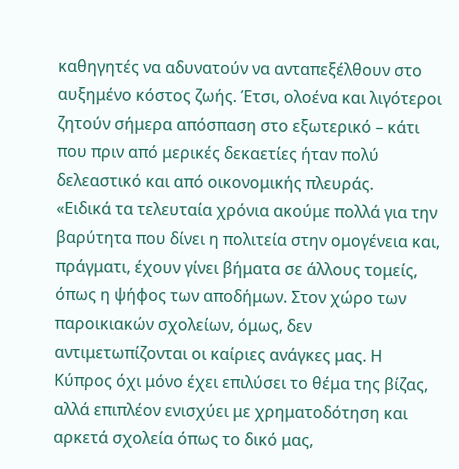καθηγητές να αδυνατούν να ανταπεξέλθουν στο αυξημένο κόστος ζωής. Έτσι, ολοένα και λιγότεροι ζητούν σήμερα απόσπαση στο εξωτερικό – κάτι που πριν από μερικές δεκαετίες ήταν πολύ δελεαστικό και από οικονομικής πλευράς.
«Ειδικά τα τελευταία χρόνια ακούμε πολλά για την βαρύτητα που δίνει η πολιτεία στην ομογένεια και, πράγματι, έχουν γίνει βήματα σε άλλους τομείς, όπως η ψήφος των αποδήμων. Στον χώρο των παροικιακών σχολείων, όμως, δεν αντιμετωπίζονται οι καίριες ανάγκες μας. Η Κύπρος όχι μόνο έχει επιλύσει το θέμα της βίζας, αλλά επιπλέον ενισχύει με χρηματοδότηση και αρκετά σχολεία όπως το δικό μας,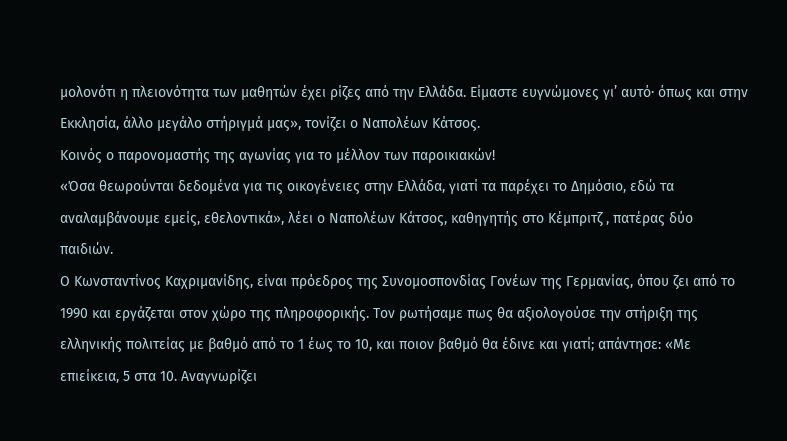μολονότι η πλειονότητα των μαθητών έχει ρίζες από την Ελλάδα. Είμαστε ευγνώμονες γι’ αυτό· όπως και στην Εκκλησία, άλλο μεγάλο στήριγμά μας», τονίζει ο Ναπολέων Κάτσος.
Κοινός ο παρονομαστής της αγωνίας για το μέλλον των παροικιακών!
«Όσα θεωρούνται δεδομένα για τις οικογένειες στην Ελλάδα, γιατί τα παρέχει το Δημόσιο, εδώ τα αναλαμβάνουμε εμείς, εθελοντικά», λέει ο Ναπολέων Κάτσος, καθηγητής στο Κέμπριτζ , πατέρας δύο παιδιών.
Ο Κωνσταντίνος Καχριμανίδης, είναι πρόεδρος της Συνομοσπονδίας Γονέων της Γερμανίας, όπου ζει από το 1990 και εργάζεται στον χώρο της πληροφορικής. Τον ρωτήσαμε πως θα αξιολογούσε την στήριξη της ελληνικής πολιτείας με βαθμό από το 1 έως το 10, και ποιον βαθμό θα έδινε και γιατί; απάντησε: «Με επιείκεια, 5 στα 10. Αναγνωρίζει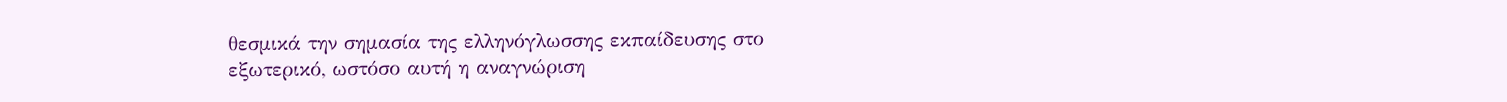θεσμικά την σημασία της ελληνόγλωσσης εκπαίδευσης στο εξωτερικό, ωστόσο αυτή η αναγνώριση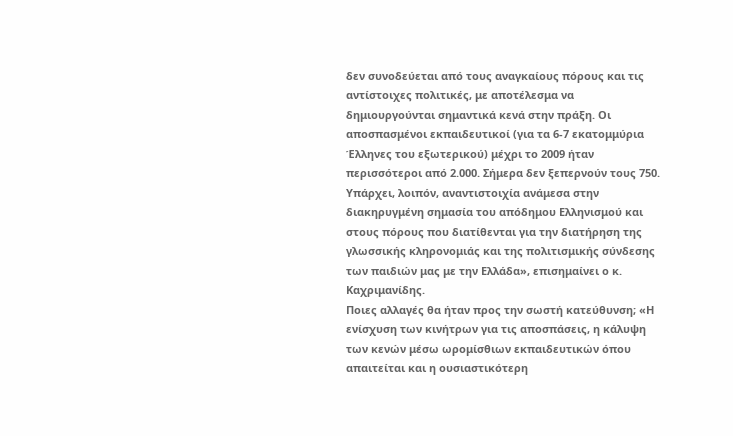δεν συνοδεύεται από τους αναγκαίους πόρους και τις αντίστοιχες πολιτικές, με αποτέλεσμα να δημιουργούνται σημαντικά κενά στην πράξη. Οι αποσπασμένοι εκπαιδευτικοί (για τα 6-7 εκατομμύρια Έλληνες του εξωτερικού) μέχρι το 2009 ήταν περισσότεροι από 2.000. Σήμερα δεν ξεπερνούν τους 750. Υπάρχει, λοιπόν, αναντιστοιχία ανάμεσα στην διακηρυγμένη σημασία του απόδημου Ελληνισμού και στους πόρους που διατίθενται για την διατήρηση της γλωσσικής κληρονομιάς και της πολιτισμικής σύνδεσης των παιδιών μας με την Ελλάδα», επισημαίνει ο κ. Καχριμανίδης.
Ποιες αλλαγές θα ήταν προς την σωστή κατεύθυνση; «Η ενίσχυση των κινήτρων για τις αποσπάσεις, η κάλυψη των κενών μέσω ωρομίσθιων εκπαιδευτικών όπου απαιτείται και η ουσιαστικότερη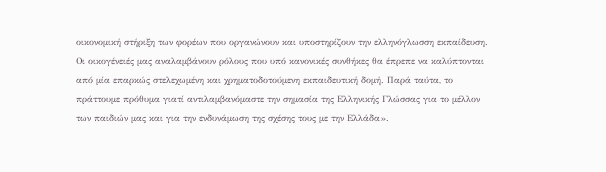οικονομική στήριξη των φορέων που οργανώνουν και υποστηρίζουν την ελληνόγλωσση εκπαίδευση. Οι οικογένειές μας αναλαμβάνουν ρόλους που υπό κανονικές συνθήκες θα έπρεπε να καλύπτονται από μία επαρκώς στελεχωμένη και χρηματοδοτούμενη εκπαιδευτική δομή. Παρά ταύτα, το πράττουμε πρόθυμα γιατί αντιλαμβανόμαστε την σημασία της Ελληνικής Γλώσσας για το μέλλον των παιδιών μας και για την ενδυνάμωση της σχέσης τους με την Ελλάδα».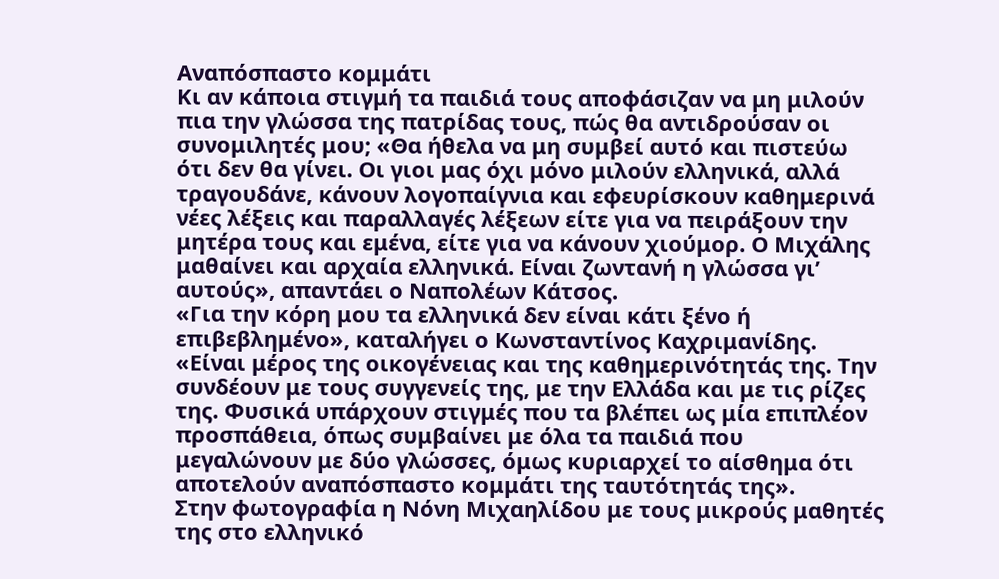Αναπόσπαστο κομμάτι
Κι αν κάποια στιγμή τα παιδιά τους αποφάσιζαν να μη μιλούν πια την γλώσσα της πατρίδας τους, πώς θα αντιδρούσαν οι συνομιλητές μου; «Θα ήθελα να μη συμβεί αυτό και πιστεύω ότι δεν θα γίνει. Οι γιοι μας όχι μόνο μιλούν ελληνικά, αλλά τραγουδάνε, κάνουν λογοπαίγνια και εφευρίσκουν καθημερινά νέες λέξεις και παραλλαγές λέξεων είτε για να πειράξουν την μητέρα τους και εμένα, είτε για να κάνουν χιούμορ. Ο Μιχάλης μαθαίνει και αρχαία ελληνικά. Είναι ζωντανή η γλώσσα γι’ αυτούς», απαντάει ο Ναπολέων Κάτσος.
«Για την κόρη μου τα ελληνικά δεν είναι κάτι ξένο ή επιβεβλημένο», καταλήγει ο Κωνσταντίνος Καχριμανίδης. «Είναι μέρος της οικογένειας και της καθημερινότητάς της. Την συνδέουν με τους συγγενείς της, με την Ελλάδα και με τις ρίζες της. Φυσικά υπάρχουν στιγμές που τα βλέπει ως μία επιπλέον προσπάθεια, όπως συμβαίνει με όλα τα παιδιά που μεγαλώνουν με δύο γλώσσες, όμως κυριαρχεί το αίσθημα ότι αποτελούν αναπόσπαστο κομμάτι της ταυτότητάς της».
Στην φωτογραφία η Νόνη Μιχαηλίδου με τους μικρούς μαθητές της στο ελληνικό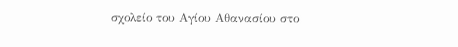σχολείο του Αγίου Αθανασίου στο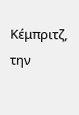Κέμπριτζ, την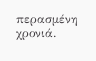περασμένη χρονιά.